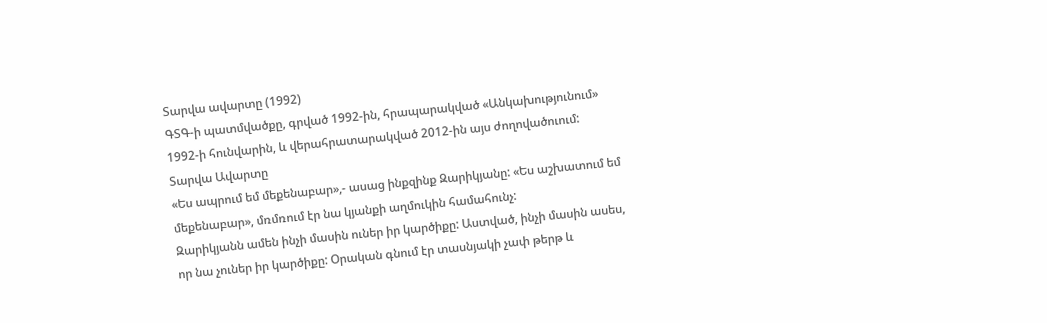Տարվա ավարտը (1992)
ԳՏԳ-ի պատմվածքը, գրված 1992-ին, հրապարակված «Անկախությունում» 1992-ի հունվարին, և վերահրատարակված 2012-ին այս ժողովածուում:
Տարվա Ավարտը
«Ես ապրում եմ մեքենաբար»,- ասաց ինքզինք Զարիկյանը: «Ես աշխատում եմ մեքենաբար», մռմռում էր նա կյանքի աղմուկին համահունչ:
Զարիկյանն ամեն ինչի մասին ուներ իր կարծիքը: Աստված, ինչի մասին ասես, որ նա չուներ իր կարծիքը: Օրական գնում էր տասնյակի չափ թերթ և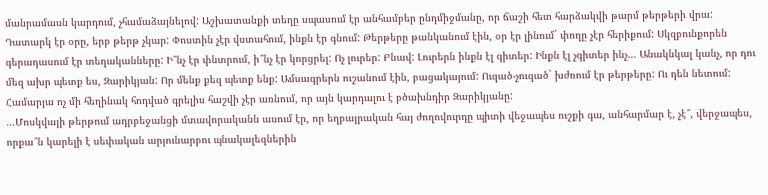մանրամասն կարդում, չհամաձայնելով: Աշխատանքի տեղը սպասում էր անհամբեր ընդմիջմանը, որ ճաշի հետ հարձակվի թարմ թերթերի վրա: Դատարկ էր օրը, երբ թերթ չկար: Փոստին չէր վստահում, ինքն էր գնում: Թերթերը թանկանում էին, օր էր լինում` փողը չէր հերիքում: Սկզբունքորեն գերադասում էր տեղականները: Ի՞նչ էր փնտրում, ի՞նչ էր կորցրել: Ոչ լուրեր: Բնավ: Լուրերն ինքն էլ գիտեր: Ինքն էլ չգիտեր ինչ… Անակնկալ կանչ, որ դու մեզ ախր պետք ես, Զարիկյան: Որ մենք քեզ պետք ենք: Ամսագրերն ուշանում էին, բացակայում: Ուզած-չուզած` խժռում էր թերթերը: Ու դեն նետում: Համարյա ոչ մի հեղինակ հոդված գրելիս հաշվի չէր առնում, որ այն կարդալու է բծախնդիր Զարիկյանը:
…Մոսկվայի թերթում ադրբեջանցի մտավորականն ասում էր, որ եղբայրական հայ ժողովուրդը պիտի վեջապես ուշքի գա, անհարմար է, չէ՞, վերջապես, որքա՞ն կարելի է սեփական արյունարբու պնակալեզներին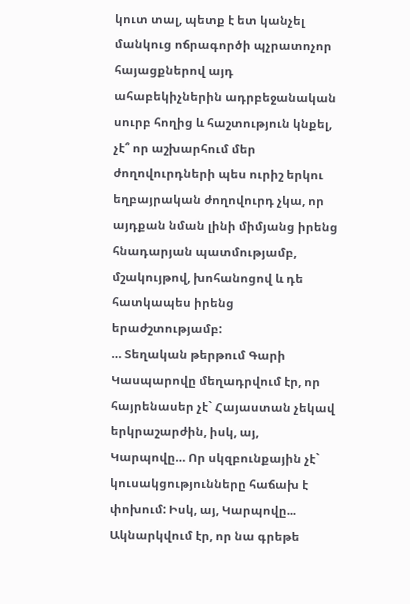կուտ տալ, պետք է ետ կանչել մանկուց ոճրագործի պչրատոչոր հայացքներով այդ ահաբեկիչներին ադրբեջանական սուրբ հողից և հաշտություն կնքել, չէ՞ որ աշխարհում մեր ժողովուրդների պես ուրիշ երկու եղբայրական ժողովուրդ չկա, որ այդքան նման լինի միմյանց իրենց հնադարյան պատմությամբ, մշակույթով, խոհանոցով և դե հատկապես իրենց երաժշտությամբ:
… Տեղական թերթում Գարի Կասպարովը մեղադրվում էր, որ հայրենասեր չէ` Հայաստան չեկավ երկրաշարժին, իսկ, այ, Կարպովը… Որ սկզբունքային չէ` կուսակցությունները հաճախ է փոխում: Իսկ, այ, Կարպովը... Ակնարկվում էր, որ նա գրեթե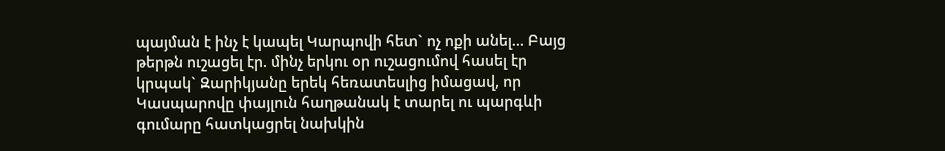պայման է ինչ է կապել Կարպովի հետ` ոչ ոքի անել… Բայց թերթն ուշացել էր. մինչ երկու օր ուշացումով հասել էր կրպակ` Զարիկյանը երեկ հեռատեսլից իմացավ, որ Կասպարովը փայլուն հաղթանակ է տարել ու պարգևի գումարը հատկացրել նախկին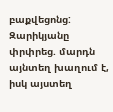բաքվեցոնց: Զարիկյանը փրփրեց. մարդն այնտեղ խաղում է, իսկ այստեղ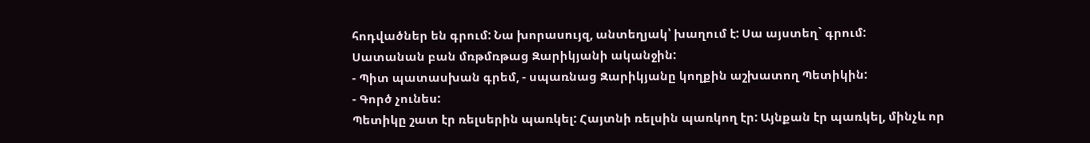հոդվածներ են գրում: Նա խորասույզ, անտեղյակ՝ խաղում է: Սա այստեղ` գրում:
Սատանան բան մռթմռթաց Զարիկյանի ականջին:
- Պիտ պատասխան գրեմ, - սպառնաց Զարիկյանը կողքին աշխատող Պետիկին:
- Գործ չունես:
Պետիկը շատ էր ռելսերին պառկել: Հայտնի ռելսին պառկող էր: Այնքան էր պառկել, մինչև որ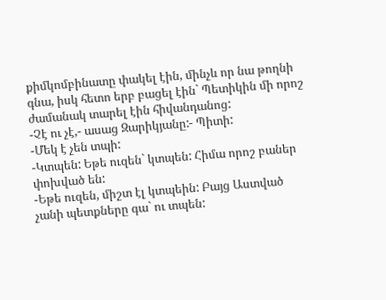քիմկոմբինատը փակել էին, մինչև որ նա թողնի գնա, իսկ հետո երբ բացել էին` Պետիկին մի որոշ ժամանակ տարել էին հիվանդանոց:
-Չէ ու չէ,- ասաց Զարիկյանը:- Պիտի:
-Մեկ է չեն տպի:
-Կտպեն: Եթե ուզեն` կտպեն: Հիմա որոշ բաներ փոխված են:
-Եթե ուզեն, միշտ էլ կտպեին: Բայց Աստված չանի պետքները գա` ու տպեն: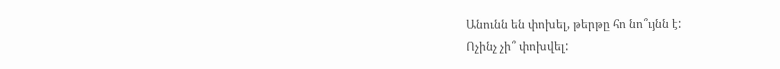Անունն են փոխել, թերթը հո նո՞ւյնն է:
Ոչինչ չի՞ փոխվել: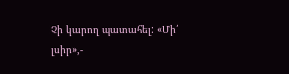Չի կարող պատահել: «Մի՛ լսիր»,-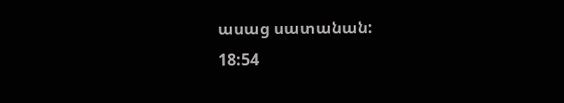ասաց սատանան:
18:54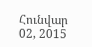Հունվար 02, 2015